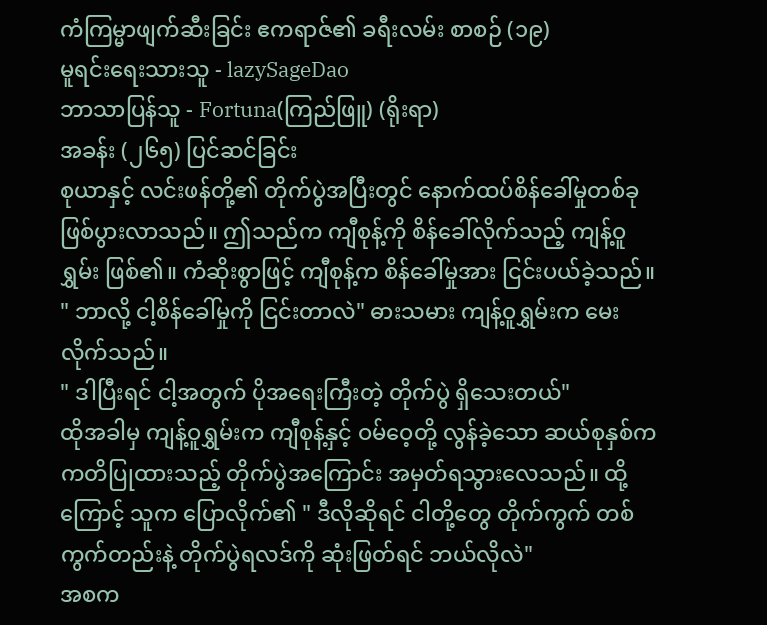ကံကြမ္မာဖျက်ဆီးခြင်း ဧကရာဇ်၏ ခရီးလမ်း စာစဉ် (၁၉)
မူရင်းရေးသားသူ - lazySageDao
ဘာသာပြန်သူ - Fortuna(ကြည်ဖြူ) (ရိုးရာ)
အခန်း (၂၆၅) ပြင်ဆင်ခြင်း
စုယာနှင့် လင်းဖန်တို့၏ တိုက်ပွဲအပြီးတွင် နောက်ထပ်စိန်ခေါ်မှုတစ်ခု ဖြစ်ပွားလာသည်။ ဤသည်က ကျီစုန့်ကို စိန်ခေါ်လိုက်သည့် ကျန့်ဝူရွှမ်း ဖြစ်၏။ ကံဆိုးစွာဖြင့် ကျီစုန့်က စိန်ခေါ်မှုအား ငြင်းပယ်ခဲ့သည်။
" ဘာလို့ ငါ့စိန်ခေါ်မှုကို ငြင်းတာလဲ" ဓားသမား ကျန့်ဝူရွှမ်းက မေးလိုက်သည်။
" ဒါပြီးရင် ငါ့အတွက် ပိုအရေးကြီးတဲ့ တိုက်ပွဲ ရှိသေးတယ်"
ထိုအခါမှ ကျန့်ဝူရွှမ်းက ကျီစုန့်နှင့် ဝမ်ဝေ့တို့ လွန်ခဲ့သော ဆယ်စုနှစ်က ကတိပြုထားသည့် တိုက်ပွဲအကြောင်း အမှတ်ရသွားလေသည်။ ထို့ကြောင့် သူက ပြောလိုက်၏ " ဒီလိုဆိုရင် ငါတို့တွေ တိုက်ကွက် တစ်ကွက်တည်းနဲ့ တိုက်ပွဲရလဒ်ကို ဆုံးဖြတ်ရင် ဘယ်လိုလဲ"
အစက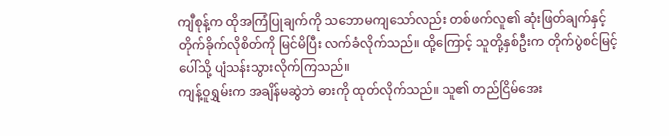ကျီစုန့်က ထိုအကြံပြုချက်ကို သဘောမကျသော်လည်း တစ်ဖက်လူ၏ ဆုံးဖြတ်ချက်နှင့် တိုက်ခိုက်လိုစိတ်ကို မြင်မိပြီး လက်ခံလိုက်သည်။ ထို့ကြောင့် သူတို့နှစ်ဦးက တိုက်ပွဲစင်မြင့်ပေါ်သို့ ပျံသန်းသွားလိုက်ကြသည်။
ကျန့်ဝူရွှမ်းက အချိန်မဆွဲဘဲ ဓားကို ထုတ်လိုက်သည်။ သူ၏ တည်ငြိမ်အေး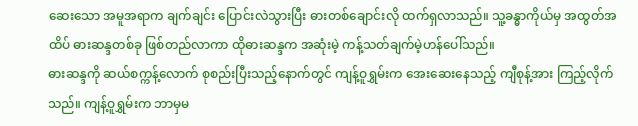ဆေးသော အမူအရာက ချက်ချင်း ပြောင်းလဲသွားပြီး ဓားတစ်ချောင်းလို ထက်ရှလာသည်။ သူ့ခန္ဓာကိုယ်မှ အထွတ်အထိပ် ဓားဆန္ဒတစ်ခု ဖြစ်တည်လာကာ ထိုဓားဆန္ဒက အဆုံးမဲ့ ကန့်သတ်ချက်မဲ့ဟန်ပေါ်သည်။
ဓားဆန္ဒကို ဆယ်စက္ကန့်လောက် စုစည်းပြီးသည့်နောက်တွင် ကျန့်ဝူရွှမ်းက အေးဆေးနေသည့် ကျီစုန့်အား ကြည့်လိုက်သည်။ ကျန့်ဝူရွှမ်းက ဘာမှမ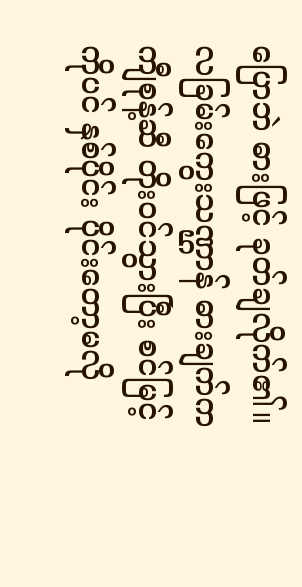ပြောဘဲ ဓားဖြင့် ခုတ်ချလိုက်၏။
လခြမ်းကွေးသဏ္ဌာန် ဓားချက်က ကျီစုန့်ဆီ တိုးဝင်သွားပြီး စင်မြင့်ကိုပင် နှစ်ပိုင်း ပိုင်းတော့မလို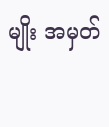မျိုး အမှတ်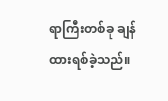ရာကြီးတစ်ခု ချန်ထားရစ်ခဲ့သည်။